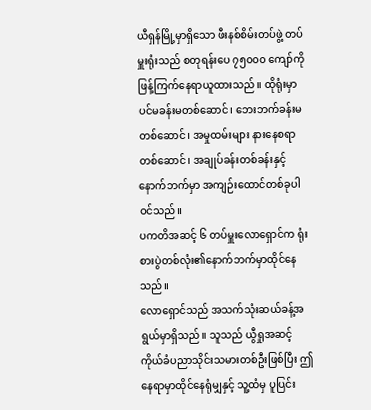ယီရှန်မြို့မှာရှိသော ဖီးနစ်စိမ်းတပ်ဖွဲ့ တပ်မှူးရုံးသည် စတုရန်းပေ ၇၅၀၀၀ ကျော်ကို ဖြန့်ကြက်နေရာယူထားသည်။ ထိုရုံးမှာ ပင်မခန်းမတစ်ဆောင်၊ ဘေးဘက်ခန်းမတစ်ဆောင်၊ အမှုထမ်းများ နားနေစရာတစ်ဆောင်၊ အချုပ်ခန်းတစ်ခန်းနှင့် နောက်ဘက်မှာ အကျဉ်းထောင်တစ်ခုပါဝင်သည်။
ပကတိအဆင့် ၆ တပ်မှူးလောရှောင်က ရုံးစားပွဲတစ်လုံး၏နောက်ဘက်မှာထိုင်နေသည်။
လောရှောင်သည် အသက်သုံးဆယ်ခန့်အရွယ်မှာရှိသည်။ သူသည် ယွီရှုအဆင့် ကိုယ်ခံပညာသိုင်းသမားတစ်ဦးဖြစ်ပြီး ဤနေရာမှာထိုင်နေရုံမျှနှင့် သူ့ထံမှ ပူပြင်း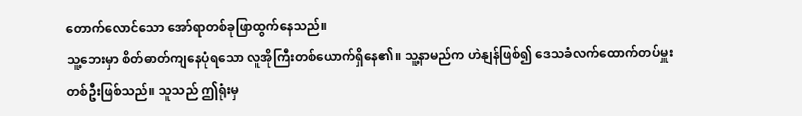တောက်လောင်သော အော်ရာတစ်ခုဖြာထွက်နေသည်။
သူ့ဘေးမှာ စိတ်ဓာတ်ကျနေပုံရသော လူအိုကြီးတစ်ယောက်ရှိနေ၏။ သူ့နာမည်က ဟဲနျန်ဖြစ်၍ ဒေသခံလက်ထောက်တပ်မှူးတစ်ဦးဖြစ်သည်။ သူသည် ဤရုံးမှ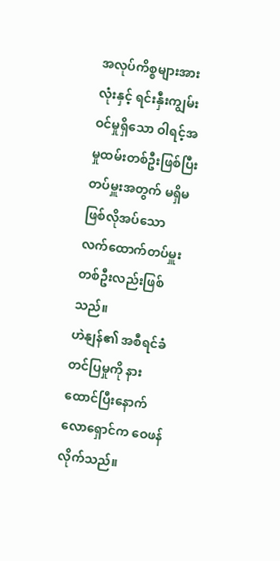အလုပ်ကိစ္စများအားလုံးနှင့် ရင်းနှီးကျွမ်းဝင်မှုရှိသော ဝါရင့်အမှုထမ်းတစ်ဦးဖြစ်ပြီး တပ်မှူးအတွက် မရှိမဖြစ်လိုအပ်သော လက်ထောက်တပ်မှူးတစ်ဦးလည်းဖြစ်သည်။
ဟဲနျန်၏ အစီရင်ခံတင်ပြမှုကို နားထောင်ပြီးနောက် လောရှောင်က ဝေဖန်လိုက်သည်။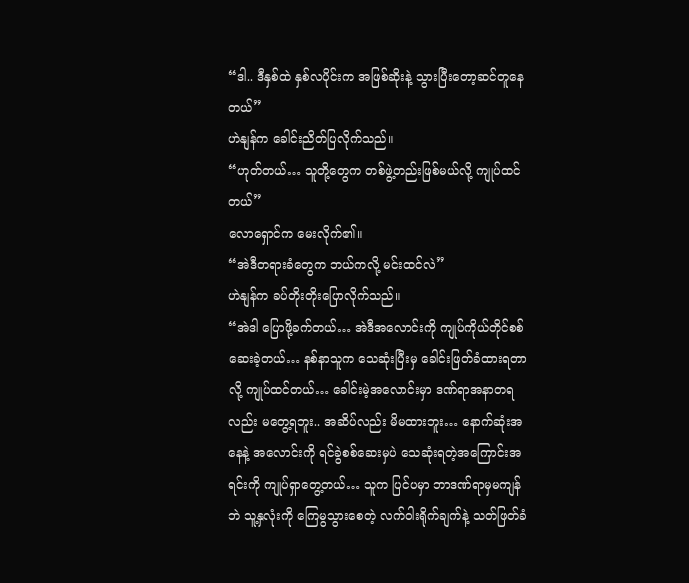“ဒါ.. ဒီနှစ်ထဲ နှစ်လပိုင်းက အဖြစ်ဆိုးနဲ့ သွားပြီးတော့ဆင်တူနေတယ်”
ဟဲနျန်က ခေါင်းညိတ်ပြလိုက်သည်။
“ဟုတ်တယ်… သူတို့တွေက တစ်ဖွဲ့တည်းဖြစ်မယ်လို့ ကျုပ်ထင်တယ်”
လောရှောင်က မေးလိုက်၏။
“အဲဒီတရားခံတွေက ဘယ်ကလို့ မင်းထင်လဲ”
ဟဲနျန်က ခပ်တိုးတိုးပြောလိုက်သည်။
“အဲဒါ ပြောဖို့ခက်တယ်… အဲဒီအလောင်းကို ကျုပ်ကိုယ်တိုင်စစ်ဆေးခဲ့တယ်… နစ်နာသူက သေဆုံးပြီးမှ ခေါင်းဖြတ်ခံထားရတာလို့ ကျုပ်ထင်တယ်… ခေါင်းမဲ့အလောင်းမှာ ဒဏ်ရာအနာတရလည်း မတွေ့ရဘူး.. အဆိပ်လည်း မိမထားဘူး… နောက်ဆုံးအနေနဲ့ အလောင်းကို ရင်ခွဲစစ်ဆေးမှပဲ သေဆုံးရတဲ့အကြောင်းအရင်းကို ကျုပ်ရှာတွေ့တယ်… သူက ပြင်ပမှာ ဘာဒဏ်ရာမှမကျန်ဘဲ သူ့နှလုံးကို ကြေမွသွားစေတဲ့ လက်ဝါးရိုက်ချက်နဲ့ သတ်ဖြတ်ခံ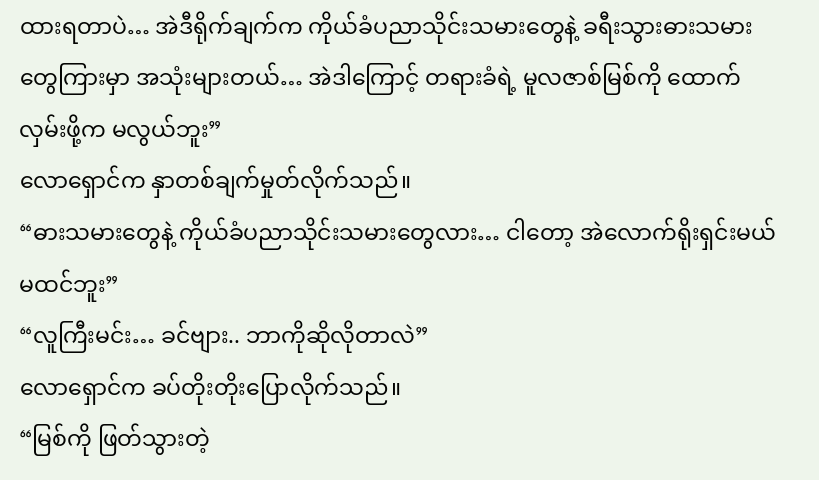ထားရတာပဲ… အဲဒီရိုက်ချက်က ကိုယ်ခံပညာသိုင်းသမားတွေနဲ့ ခရီးသွားဓားသမားတွေကြားမှာ အသုံးများတယ်… အဲဒါကြောင့် တရားခံရဲ့ မူလဇာစ်မြစ်ကို ထောက်လှမ်းဖို့က မလွယ်ဘူး”
လောရှောင်က နှာတစ်ချက်မှုတ်လိုက်သည်။
“ဓားသမားတွေနဲ့ ကိုယ်ခံပညာသိုင်းသမားတွေလား… ငါတော့ အဲလောက်ရိုးရှင်းမယ်မထင်ဘူး”
“လူကြီးမင်း… ခင်ဗျား.. ဘာကိုဆိုလိုတာလဲ”
လောရှောင်က ခပ်တိုးတိုးပြောလိုက်သည်။
“မြစ်ကို ဖြတ်သွားတဲ့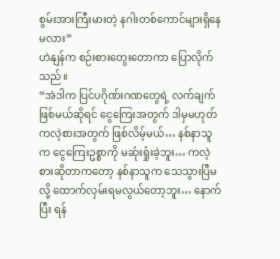စွမ်းအားကြီးမားတဲ့ နဂါးတစ်ကောင်များရှိနေမလား”
ဟဲနျန်က စဉ်းစားတွေးတောကာ ပြောလိုက်သည်။
“အဲဒါက ပြင်ပဂိုဏ်းဂဏတွေရဲ့ လက်ချက်ဖြစ်မယ်ဆိုရင် ငွေကြေးအတွက် ဒါမှမဟုတ် ကလဲ့စားအတွက် ဖြစ်လိမ့်မယ်… နစ်နာသူက ငွေကြေးဥစ္စာကို မဆုံးရှုံးခဲ့ဘူး… ကလဲ့စားဆိုတာကတော့ နစ်နာသူက သေသွားပြီမလို့ ထောက်လှမ်းရမလွယ်တော့ဘူး… နောက်ပြီး ရန်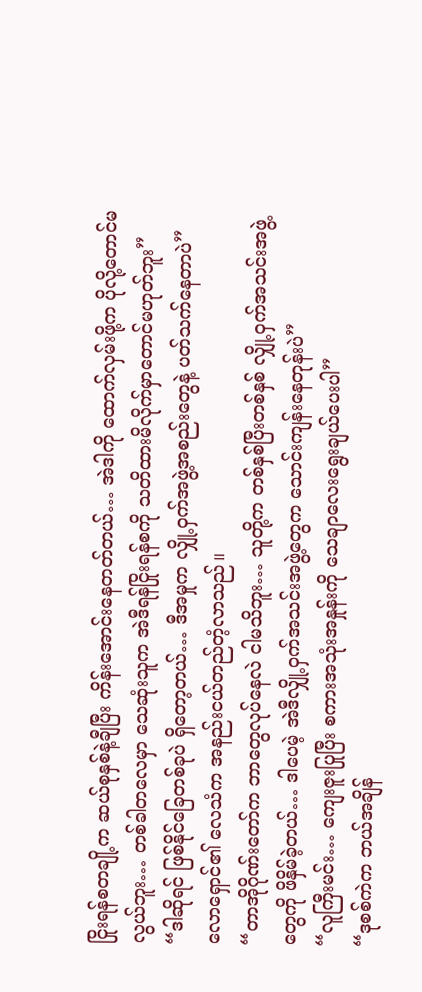ငြိုးရန်စတချို့က ဆယ်စုနှစ်နဲ့ချီပြီး ကိန်းအောင်းနေတတ်တယ်… အဲဒါကို ထောက်လှမ်းဖို့က ပိုလို့တောင်မလွယ်ဘူး… တစ်ခါတလေမှာ သေဆုံးသူက အဲဒီရန်ငြိုးရန်စကို သတိထားမိလိုက်မှာတောင်မဟုတ်ဘူး”
“ဒါဆိုရင် ဖြစ်နိုင်ခြေတစ်ခုပဲ ရှိတော့တယ်… ဒီအမှုက လျှို့ဝှက်အဖွဲ့အစည်းတွေနဲ့ ပတ်သက်နေတာပဲ”
လောရှောင်၏ လေသံက အနည်းငယ်တည်တံ့လာသည်။
“တာအိုဂိုဏ်းတော်က ဘာတွေလုပ်နေလဲ ငါမသိဘူး… သူတို့က တစ်နှစ်ပြီးတစ်နှစ် လျှို့ဝှက်အသင်းအဖွဲ့တွေကို ဖိနှိမ်ခဲ့တယ်… ဒါပေမဲ့ အဲဒီလျှို့ဝှက်အသင်းအဖွဲ့တွေက သောင်းကျန်းနေတုန်းပဲ”
“လူကြီးမင်း… ကျေးဇူးပြုပြီး စကားအသုံးအနှုန်းကို သေချာလေးရွေးချယ်ပေးပါ”
“ဒုစစ်ကဲက ဘယ်အချိန်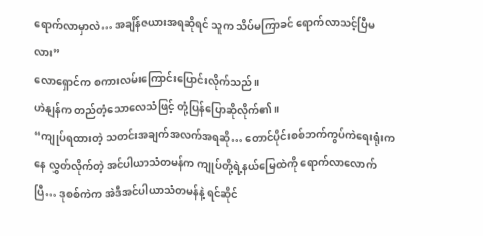ရောက်လာမှာလဲ… အချိန်ဇယားအရဆိုရင် သူက သိပ်မကြာခင် ရောက်လာသင့်ပြီမလား”
လောရှောင်က စကားလမ်းကြောင်းပြောင်းလိုက်သည်။
ဟဲနျန်က တည်တံ့သောလေသံဖြင့် တုံ့ပြန်ပြောဆိုလိုက်၏။
“ကျုပ်ရထားတဲ့ သတင်းအချက်အလက်အရဆို… တောင်ပိုင်းစစ်ဘက်ကွပ်ကဲရေးရုံးကနေ လွှတ်လိုက်တဲ့ အင်ပါယာသံတမန်က ကျုပ်တို့ရဲ့နယ်မြေထဲကို ရောက်လာလောက်ပြီ… ဒုစစ်ကဲက အဲဒီအင်ပါယာသံတမန်နဲ့ ရင်ဆိုင်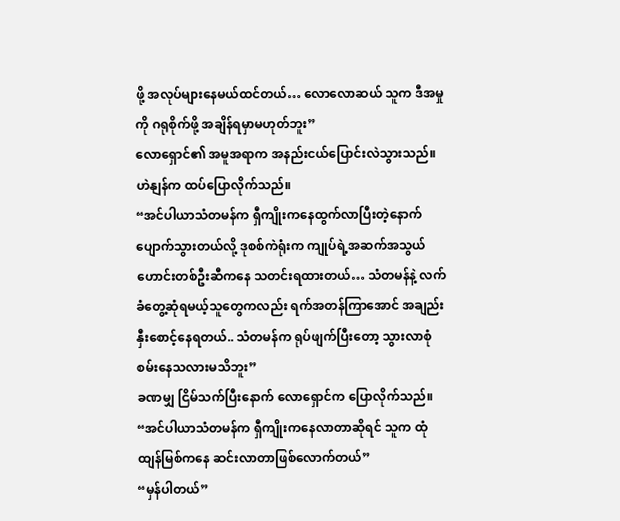ဖို့ အလုပ်များနေမယ်ထင်တယ်… လောလောဆယ် သူက ဒီအမှုကို ဂရုစိုက်ဖို့ အချိန်ရမှာမဟုတ်ဘူး”
လောရှောင်၏ အမူအရာက အနည်းငယ်ပြောင်းလဲသွားသည်။
ဟဲနျန်က ထပ်ပြောလိုက်သည်။
“အင်ပါယာသံတမန်က ရှီကျိုးကနေထွက်လာပြီးတဲ့နောက် ပျောက်သွားတယ်လို့ ဒုစစ်ကဲရုံးက ကျုပ်ရဲ့အဆက်အသွယ်ဟောင်းတစ်ဦးဆီကနေ သတင်းရထားတယ်… သံတမန်နဲ့ လက်ခံတွေ့ဆုံရမယ့်သူတွေကလည်း ရက်အတန်ကြာအောင် အချည်းနှီးစောင့်နေရတယ်.. သံတမန်က ရုပ်ဖျက်ပြီးတော့ သွားလာစုံစမ်းနေသလားမသိဘူး”
ခဏမျှ ငြိမ်သက်ပြီးနောက် လောရှောင်က ပြောလိုက်သည်။
“အင်ပါယာသံတမန်က ရှီကျိုးကနေလာတာဆိုရင် သူက ထုံထျန်မြစ်ကနေ ဆင်းလာတာဖြစ်လောက်တယ်”
“မှန်ပါတယ်”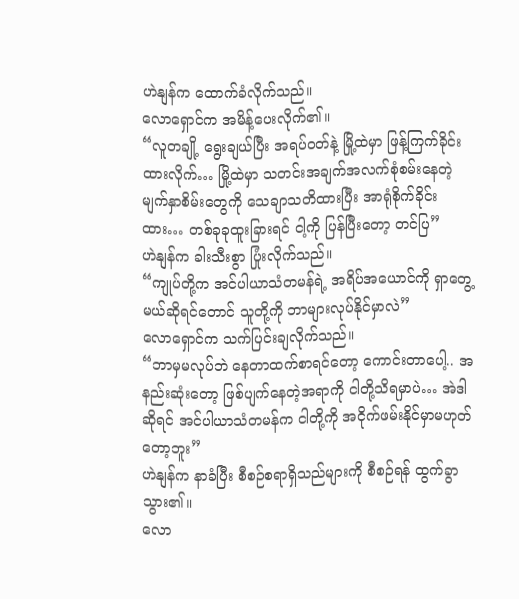ဟဲနျန်က ထောက်ခံလိုက်သည်။
လောရှောင်က အမိန့်ပေးလိုက်၏။
“လူတချို့ ရွေးချယ်ပြီး အရပ်ဝတ်နဲ့ မြို့ထဲမှာ ဖြန့်ကြက်ခိုင်းထားလိုက်… မြို့ထဲမှာ သတင်းအချက်အလက်စုံစမ်းနေတဲ့ မျက်နှာစိမ်းတွေကို သေချာသတိထားပြီး အာရုံစိုက်ခိုင်းထား… တစ်ခုခုထူးခြားရင် ငါ့ကို ပြန်ပြီးတော့ တင်ပြ”
ဟဲနျန်က ခါးသီးစွာ ပြုံးလိုက်သည်။
“ကျုပ်တို့က အင်ပါယာသံတမန်ရဲ့ အရိပ်အယောင်ကို ရှာတွေ့မယ်ဆိုရင်တောင် သူတို့ကို ဘာများလုပ်နိုင်မှာလဲ”
လောရှောင်က သက်ပြင်းချလိုက်သည်။
“ဘာမှမလုပ်ဘဲ နေတာထက်စာရင်တော့ ကောင်းတာပေါ့.. အနည်းဆုံးတော့ ဖြစ်ပျက်နေတဲ့အရာကို ငါတို့သိရမှာပဲ… အဲဒါဆိုရင် အင်ပါယာသံတမန်က ငါတို့ကို အငိုက်ဖမ်းနိုင်မှာမဟုတ်တော့ဘူး”
ဟဲနျန်က နာခံပြီး စီစဉ်စရာရှိသည်များကို စီစဉ်ရန် ထွက်ခွာသွား၏။
လော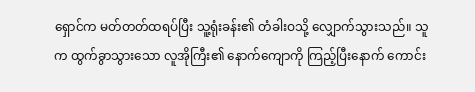ရှောင်က မတ်တတ်ထရပ်ပြီး သူ့ရုံးခန်း၏ တံခါးဝသို့ လျှောက်သွားသည်။ သူက ထွက်ခွာသွားသော လူအိုကြီး၏ နောက်ကျောကို ကြည့်ပြီးနောက် ကောင်း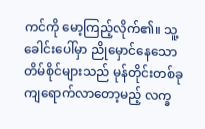ကင်ကို မော့ကြည့်လိုက်၏။ သူ့ခေါင်းပေါ်မှာ ညိုမှောင်နေသော တိမ်စိုင်များသည် မုန်တိုင်းတစ်ခုကျရောက်လာတော့မည့် လက္ခ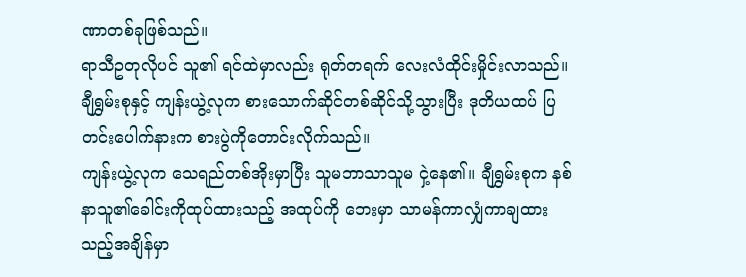ဏာတစ်ခုဖြစ်သည်။
ရာသီဥတုလိုပင် သူ၏ ရင်ထဲမှာလည်း ရုတ်တရက် လေးလံထိုင်းမှိုင်းလာသည်။
ချီရွှမ်းစုနှင့် ကျန်းယွဲ့လုက စားသောက်ဆိုင်တစ်ဆိုင်သို့သွားပြီး ဒုတိယထပ် ပြတင်းပေါက်နားက စားပွဲကိုတောင်းလိုက်သည်။
ကျန်းယွဲ့လုက သေရည်တစ်အိုးမှာပြီး သူမဘာသာသူမ ငှဲ့နေ၏။ ချီရွှမ်းစုက နစ်နာသူ၏ခေါင်းကိုထုပ်ထားသည့် အထုပ်ကို ဘေးမှာ သာမန်ကာလျှံကာချထားသည့်အချိန်မှာ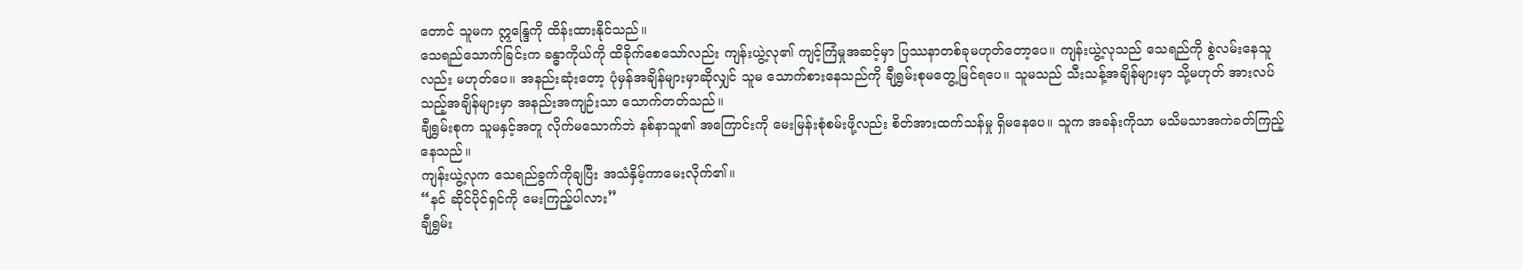တောင် သူမက ဣန္ဒြေကို ထိန်းထားနိုင်သည်။
သေရည်သောက်ခြင်းက ခန္ဓာကိုယ်ကို ထိခိုက်စေသော်လည်း ကျန်းယွဲ့လု၏ ကျင့်ကြံမှုအဆင့်မှာ ပြဿနာတစ်ခုမဟုတ်တော့ပေ။ ကျန်းယွဲ့လုသည် သေရည်ကို စွဲလမ်းနေသူလည်း မဟုတ်ပေ။ အနည်းဆုံးတော့ ပုံမှန်အချိန်များမှာဆိုလျှင် သူမ သောက်စားနေသည်ကို ချီရွှမ်းစုမတွေ့မြင်ရပေ။ သူမသည် သီးသန့်အချိန်များမှာ သို့မဟုတ် အားလပ်သည့်အချိန်များမှာ အနည်းအကျဉ်းသာ သောက်တတ်သည်။
ချီရွှမ်းစုက သူမနှင့်အတူ လိုက်မသောက်ဘဲ နစ်နာသူ၏ အကြောင်းကို မေးမြန်းစုံစမ်းဖို့လည်း စိတ်အားထက်သန်မှု ရှိမနေပေ။ သူက အခန်းကိုသာ မသိမသာအကဲခတ်ကြည့်နေသည်။
ကျန်းယွဲ့လုက သေရည်ခွက်ကိုချပြီး အသံနှိမ့်ကာမေးလိုက်၏။
“နင် ဆိုင်ပိုင်ရှင်ကို မေးကြည့်ပါလား”
ချီရွှမ်း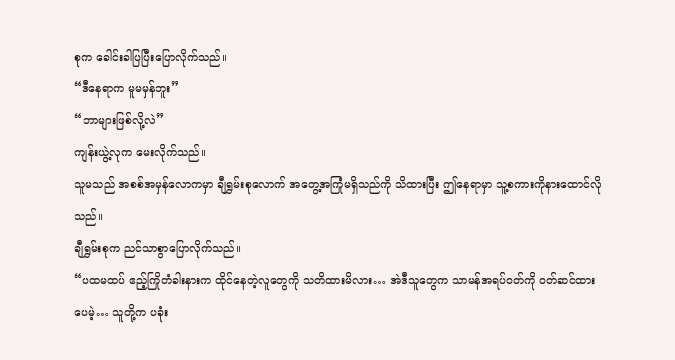စုက ခေါင်းခါပြပြီးပြောလိုက်သည်။
“ဒီနေရာက မူမမှန်ဘူး”
“ဘာများဖြစ်လို့လဲ”
ကျန်းယွဲ့လုက မေးလိုက်သည်။
သူမသည် အစစ်အမှန်လောကမှာ ချီရွှမ်းစုလောက် အတွေ့အကြုံမရှိသည်ကို သိထားပြီး ဤနေရာမှာ သူ့စကားကိုနားထောင်လိုသည်။
ချီရွှမ်းစုက ညင်သာစွာပြောလိုက်သည်။
“ပထမထပ် ဧည့်ကြိုတံခါးနားက ထိုင်နေတဲ့လူတွေကို သတိထားမိလား… အဲဒီသူတွေက သာမန်အရပ်ဝတ်ကို ဝတ်ဆင်ထားပေမဲ့… သူတို့က ပခုံး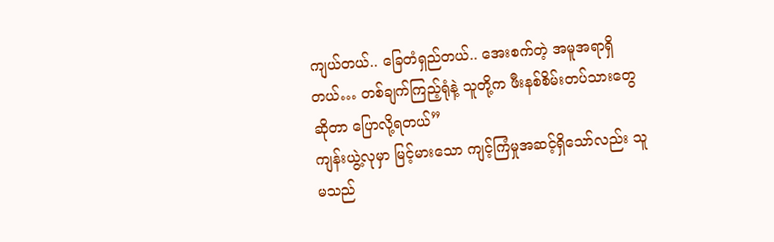ကျယ်တယ်.. ခြေတံရှည်တယ်.. အေးစက်တဲ့ အမူအရာရှိတယ်… တစ်ချက်ကြည့်ရုံနဲ့ သူတို့က ဖီးနစ်စိမ်းတပ်သားတွေဆိုတာ ပြောလို့ရတယ်”
ကျန်းယွဲ့လုမှာ မြင့်မားသော ကျင့်ကြံမှုအဆင့်ရှိသော်လည်း သူမသည်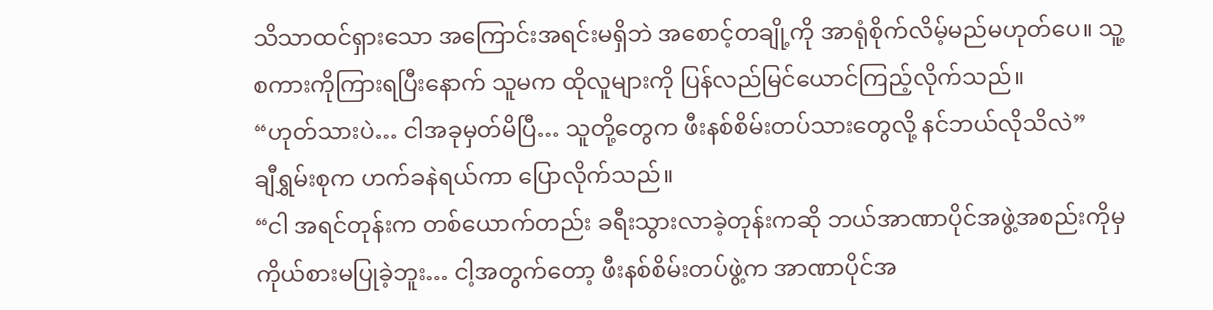သိသာထင်ရှားသော အကြောင်းအရင်းမရှိဘဲ အစောင့်တချို့ကို အာရုံစိုက်လိမ့်မည်မဟုတ်ပေ။ သူ့စကားကိုကြားရပြီးနောက် သူမက ထိုလူများကို ပြန်လည်မြင်ယောင်ကြည့်လိုက်သည်။
“ဟုတ်သားပဲ… ငါအခုမှတ်မိပြီ… သူတို့တွေက ဖီးနစ်စိမ်းတပ်သားတွေလို့ နင်ဘယ်လိုသိလဲ”
ချီရွှမ်းစုက ဟက်ခနဲရယ်ကာ ပြောလိုက်သည်။
“ငါ အရင်တုန်းက တစ်ယောက်တည်း ခရီးသွားလာခဲ့တုန်းကဆို ဘယ်အာဏာပိုင်အဖွဲ့အစည်းကိုမှ ကိုယ်စားမပြုခဲ့ဘူး… ငါ့အတွက်တော့ ဖီးနစ်စိမ်းတပ်ဖွဲ့က အာဏာပိုင်အ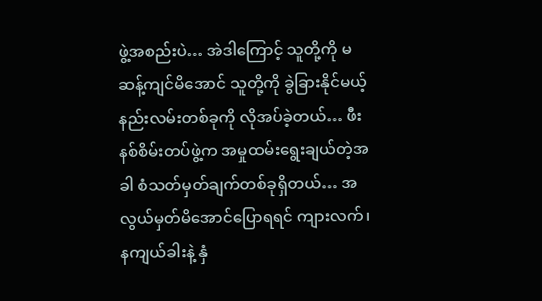ဖွဲ့အစည်းပဲ… အဲဒါကြောင့် သူတို့ကို မဆန့်ကျင်မိအောင် သူတို့ကို ခွဲခြားနိုင်မယ့်နည်းလမ်းတစ်ခုကို လိုအပ်ခဲ့တယ်… ဖီးနစ်စိမ်းတပ်ဖွဲ့က အမှုထမ်းရွေးချယ်တဲ့အခါ စံသတ်မှတ်ချက်တစ်ခုရှိတယ်… အလွယ်မှတ်မိအောင်ပြောရရင် ကျားလက်၊ နကျယ်ခါးနဲ့ နှံ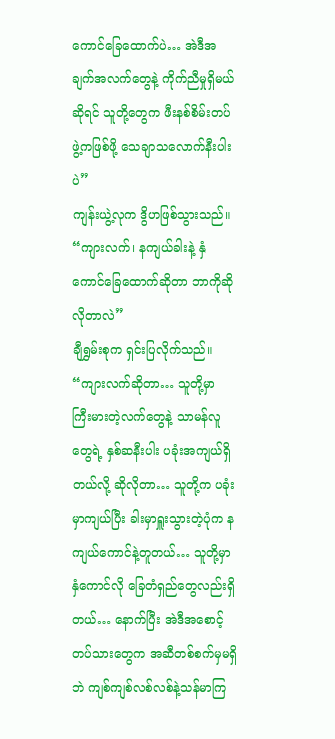ကောင်ခြေထောက်ပဲ… အဲဒီအချက်အလက်တွေနဲ့ ကိုက်ညီမှုရှိမယ်ဆိုရင် သူတို့တွေက ဖီးနစ်စိမ်းတပ်ဖွဲ့ကဖြစ်ဖို့ သေချာသလောက်နီးပါးပဲ”
ကျန်းယွဲ့လုက ဒွိဟဖြစ်သွားသည်။
“ကျားလက်၊ နကျယ်ခါးနဲ့ နှံကောင်ခြေထောက်ဆိုတာ ဘာကိုဆိုလိုတာလဲ”
ချီရွှမ်းစုက ရှင်းပြလိုက်သည်။
“ကျားလက်ဆိုတာ… သူတို့မှာ ကြီးမားတဲ့လက်တွေနဲ့ သာမန်လူတွေရဲ့ နှစ်ဆနီးပါး ပခုံးအကျယ်ရှိတယ်လို့ ဆိုလိုတာ… သူတို့က ပခုံးမှာကျယ်ပြီး ခါးမှာရှူးသွားတဲ့ပုံက နကျယ်ကောင်နဲ့တူတယ်… သူတို့မှာ နှံကောင်လို ခြေတံရှည်တွေလည်းရှိတယ်… နောက်ပြီး အဲဒီအစောင့်တပ်သားတွေက အဆီတစ်စက်မှမရှိဘဲ ကျစ်ကျစ်လစ်လစ်နဲ့သန်မာကြ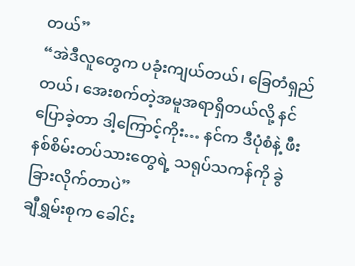တယ်”
“အဲဒီလူတွေက ပခုံးကျယ်တယ်၊ ခြေတံရှည်တယ်၊ အေးစက်တဲ့အမူအရာရှိတယ်လို့ နင်ပြောခဲ့တာ ဒါ့ကြောင့်ကိုး… နင်က ဒီပုံစံနဲ့ ဖီးနစ်စိမ်းတပ်သားတွေရဲ့ သရုပ်သကန်ကို ခွဲခြားလိုက်တာပဲ”
ချီရွှမ်းစုက ခေါင်း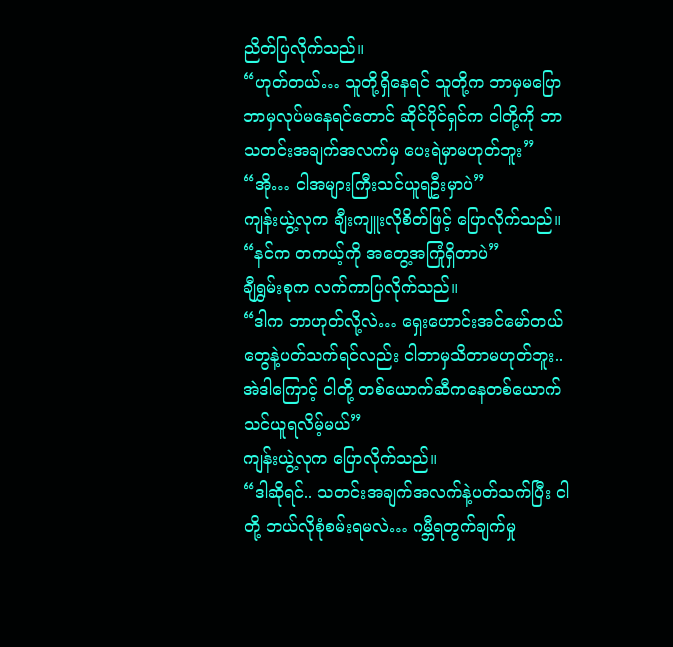ညိတ်ပြလိုက်သည်။
“ဟုတ်တယ်… သူတို့ရှိနေရင် သူတို့က ဘာမှမပြော ဘာမှလုပ်မနေရင်တောင် ဆိုင်ပိုင်ရှင်က ငါတို့ကို ဘာသတင်းအချက်အလက်မှ ပေးရဲမှာမဟုတ်ဘူး”
“အို… ငါအများကြီးသင်ယူရဦးမှာပဲ”
ကျန်းယွဲ့လုက ချီးကျူးလိုစိတ်ဖြင့် ပြောလိုက်သည်။
“နင်က တကယ့်ကို အတွေ့အကြုံရှိတာပဲ”
ချီရွှမ်းစုက လက်ကာပြလိုက်သည်။
“ဒါက ဘာဟုတ်လို့လဲ… ရှေးဟောင်းအင်မော်တယ်တွေနဲ့ပတ်သက်ရင်လည်း ငါဘာမှသိတာမဟုတ်ဘူး.. အဲဒါကြောင့် ငါတို့ တစ်ယောက်ဆီကနေတစ်ယောက် သင်ယူရလိမ့်မယ်”
ကျန်းယွဲ့လုက ပြောလိုက်သည်။
“ဒါဆိုရင်.. သတင်းအချက်အလက်နဲ့ပတ်သက်ပြီး ငါတို့ ဘယ်လိုစုံစမ်းရမလဲ… ဂမ္ဘီရတွက်ချက်မှု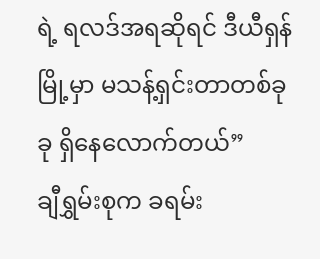ရဲ့ ရလဒ်အရဆိုရင် ဒီယီရှန်မြို့မှာ မသန့်ရှင်းတာတစ်ခုခု ရှိနေလောက်တယ်”
ချီရွှမ်းစုက ခရမ်း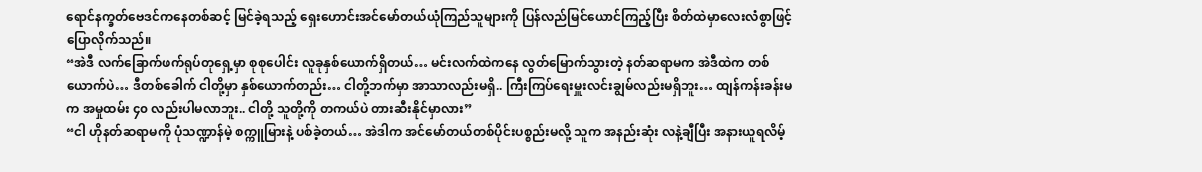ရောင်နက္ခတ်ဗေဒင်ကနေတစ်ဆင့် မြင်ခဲ့ရသည့် ရှေးဟောင်းအင်မော်တယ်ယုံကြည်သူများကို ပြန်လည်မြင်ယောင်ကြည့်ပြီး စိတ်ထဲမှာလေးလံစွာဖြင့် ပြောလိုက်သည်။
“အဲဒီ လက်ခြောက်ဖက်ရုပ်တုရှေ့မှာ စုစုပေါင်း လူခုနှစ်ယောက်ရှိတယ်… မင်းလက်ထဲကနေ လွတ်မြောက်သွားတဲ့ နတ်ဆရာမက အဲဒီထဲက တစ်ယောက်ပဲ… ဒီတစ်ခေါက် ငါတို့မှာ နှစ်ယောက်တည်း… ငါတို့ဘက်မှာ အာသာလည်းမရှိ.. ကြီးကြပ်ရေးမှူးလင်းချွမ်လည်းမရှိဘူး… ထျန်ကန်းခန်းမက အမှုထမ်း ၄၀ လည်းပါမလာဘူး.. ငါတို့ သူတို့ကို တကယ်ပဲ တားဆီးနိုင်မှာလား”
“ငါ ဟိုနတ်ဆရာမကို ပုံသဏ္ဍာန်မဲ့ စက္ကူမြားနဲ့ ပစ်ခဲ့တယ်… အဲဒါက အင်မော်တယ်တစ်ပိုင်းပစ္စည်းမလို့ သူက အနည်းဆုံး လနဲ့ချီပြီး အနားယူရလိမ့်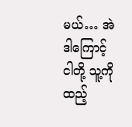မယ်… အဲဒါကြောင့် ငါတို့ သူ့ကို ထည့်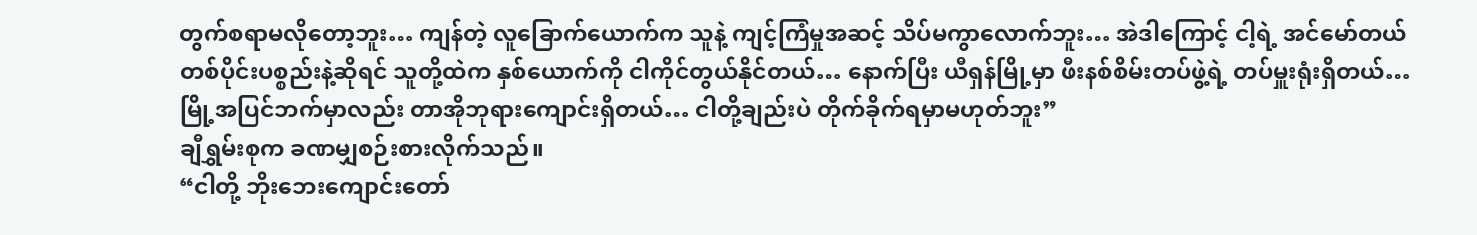တွက်စရာမလိုတော့ဘူး… ကျန်တဲ့ လူခြောက်ယောက်က သူနဲ့ ကျင့်ကြံမှုအဆင့် သိပ်မကွာလောက်ဘူး… အဲဒါကြောင့် ငါ့ရဲ့ အင်မော်တယ်တစ်ပိုင်းပစ္စည်းနဲ့ဆိုရင် သူတို့ထဲက နှစ်ယောက်ကို ငါကိုင်တွယ်နိုင်တယ်… နောက်ပြီး ယီရှန်မြို့မှာ ဖီးနစ်စိမ်းတပ်ဖွဲ့ရဲ့ တပ်မှူးရုံးရှိတယ်… မြို့အပြင်ဘက်မှာလည်း တာအိုဘုရားကျောင်းရှိတယ်… ငါတို့ချည်းပဲ တိုက်ခိုက်ရမှာမဟုတ်ဘူး”
ချီရွှမ်းစုက ခဏမျှစဉ်းစားလိုက်သည်။
“ငါတို့ ဘိုးဘေးကျောင်းတော်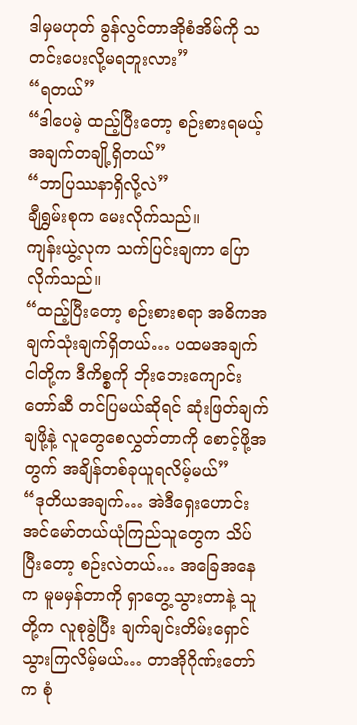ဒါမှမဟုတ် ခွန်လွင်တာအိုစံအိမ်ကို သတင်းပေးလို့မရဘူးလား”
“ရတယ်”
“ဒါပေမဲ့ ထည့်ပြီးတော့ စဉ်းစားရမယ့်အချက်တချို့ရှိတယ်”
“ဘာပြဿနာရှိလို့လဲ”
ချီရွှမ်းစုက မေးလိုက်သည်။
ကျန်းယွဲ့လုက သက်ပြင်းချကာ ပြောလိုက်သည်။
“ထည့်ပြီးတော့ စဉ်းစားစရာ အဓိကအချက်သုံးချက်ရှိတယ်… ပထမအချက် ငါတို့က ဒီကိစ္စကို ဘိုးဘေးကျောင်းတော်ဆီ တင်ပြမယ်ဆိုရင် ဆုံးဖြတ်ချက်ချဖို့နဲ့ လူတွေစေလွှတ်တာကို စောင့်ဖို့အတွက် အချိန်တစ်ခုယူရလိမ့်မယ်”
“ဒုတိယအချက်… အဲဒီရှေးဟောင်းအင်မော်တယ်ယုံကြည်သူတွေက သိပ်ပြီးတော့ စဉ်းလဲတယ်… အခြေအနေက မူမမှန်တာကို ရှာတွေ့သွားတာနဲ့ သူတို့က လူစုခွဲပြီး ချက်ချင်းတိမ်းရှောင်သွားကြလိမ့်မယ်… တာအိုဂိုဏ်းတော်က စုံ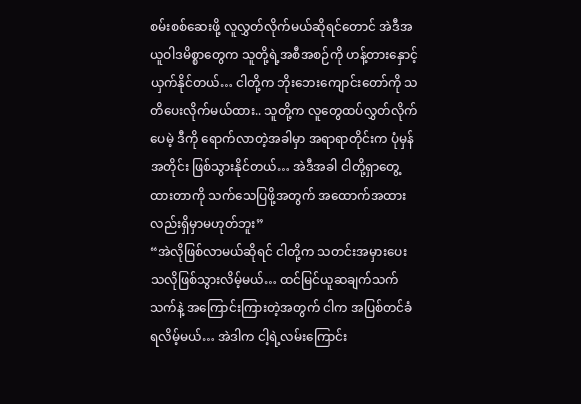စမ်းစစ်ဆေးဖို့ လူလွှတ်လိုက်မယ်ဆိုရင်တောင် အဲဒီအယူဝါဒမိစ္စာတွေက သူတို့ရဲ့အစီအစဉ်ကို ဟန့်တားနှောင့်ယှက်နိုင်တယ်… ငါတို့က ဘိုးဘေးကျောင်းတော်ကို သတိပေးလိုက်မယ်ထား.. သူတို့က လူတွေထပ်လွှတ်လိုက်ပေမဲ့ ဒီကို ရောက်လာတဲ့အခါမှာ အရာရာတိုင်းက ပုံမှန်အတိုင်း ဖြစ်သွားနိုင်တယ်… အဲဒီအခါ ငါတို့ရှာတွေ့ထားတာကို သက်သေပြဖို့အတွက် အထောက်အထားလည်းရှိမှာမဟုတ်ဘူး”
“အဲလိုဖြစ်လာမယ်ဆိုရင် ငါတို့က သတင်းအမှားပေးသလိုဖြစ်သွားလိမ့်မယ်… ထင်မြင်ယူဆချက်သက်သက်နဲ့ အကြောင်းကြားတဲ့အတွက် ငါက အပြစ်တင်ခံရလိမ့်မယ်… အဲဒါက ငါ့ရဲ့လမ်းကြောင်း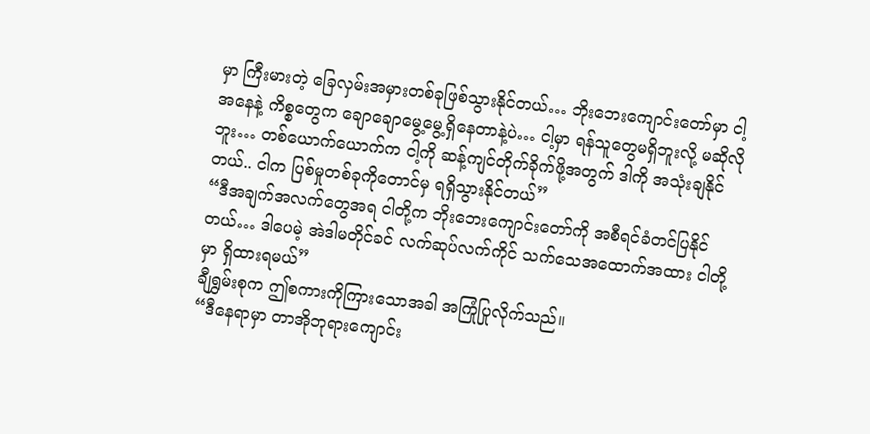မှာ ကြီးမားတဲ့ ခြေလှမ်းအမှားတစ်ခုဖြစ်သွားနိုင်တယ်… ဘိုးဘေးကျောင်းတော်မှာ ငါ့အနေနဲ့ ကိစ္စတွေက ချောချောမွေ့မွေ့ရှိနေတာနဲ့ပဲ… ငါ့မှာ ရန်သူတွေမရှိဘူးလို့ မဆိုလိုဘူး… တစ်ယောက်ယောက်က ငါ့ကို ဆန့်ကျင်တိုက်ခိုက်ဖို့အတွက် ဒါကို အသုံးချနိုင်တယ်.. ငါက ပြစ်မှုတစ်ခုကိုတောင်မှ ရရှိသွားနိုင်တယ်”
“ဒီအချက်အလက်တွေအရ ငါတို့က ဘိုးဘေးကျောင်းတော်ကို အစီရင်ခံတင်ပြနိုင်တယ်… ဒါပေမဲ့ အဲဒါမတိုင်ခင် လက်ဆုပ်လက်ကိုင် သက်သေအထောက်အထား ငါတို့မှာ ရှိထားရမယ်”
ချီရွှမ်းစုက ဤစကားကိုကြားသောအခါ အကြုံပြုလိုက်သည်။
“ဒီနေရာမှာ တာအိုဘုရားကျောင်း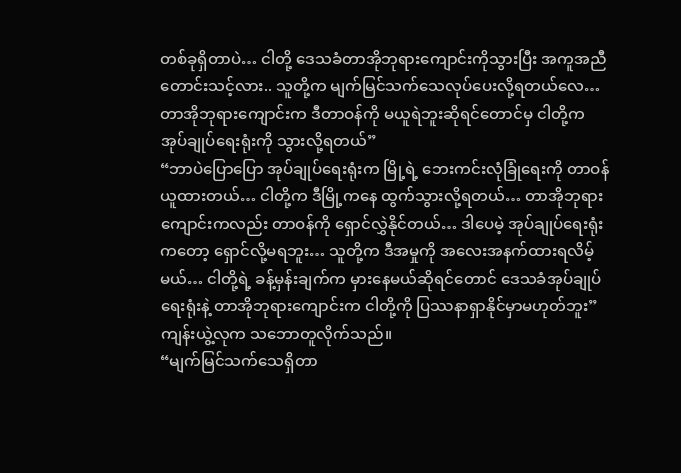တစ်ခုရှိတာပဲ… ငါတို့ ဒေသခံတာအိုဘုရားကျောင်းကိုသွားပြီး အကူအညီတောင်းသင့်လား.. သူတို့က မျက်မြင်သက်သေလုပ်ပေးလို့ရတယ်လေ… တာအိုဘုရားကျောင်းက ဒီတာဝန်ကို မယူရဲဘူးဆိုရင်တောင်မှ ငါတို့က အုပ်ချုပ်ရေးရုံးကို သွားလို့ရတယ်”
“ဘာပဲပြောပြော အုပ်ချုပ်ရေးရုံးက မြို့ရဲ့ ဘေးကင်းလုံခြုံရေးကို တာဝန်ယူထားတယ်… ငါတို့က ဒီမြို့ကနေ ထွက်သွားလို့ရတယ်… တာအိုဘုရားကျောင်းကလည်း တာဝန်ကို ရှောင်လွှဲနိုင်တယ်… ဒါပေမဲ့ အုပ်ချုပ်ရေးရုံးကတော့ ရှောင်လို့မရဘူး… သူတို့က ဒီအမှုကို အလေးအနက်ထားရလိမ့်မယ်… ငါတို့ရဲ့ ခန့်မှန်းချက်က မှားနေမယ်ဆိုရင်တောင် ဒေသခံအုပ်ချုပ်ရေးရုံးနဲ့ တာအိုဘုရားကျောင်းက ငါတို့ကို ပြဿနာရှာနိုင်မှာမဟုတ်ဘူး”
ကျန်းယွဲ့လုက သဘောတူလိုက်သည်။
“မျက်မြင်သက်သေရှိတာ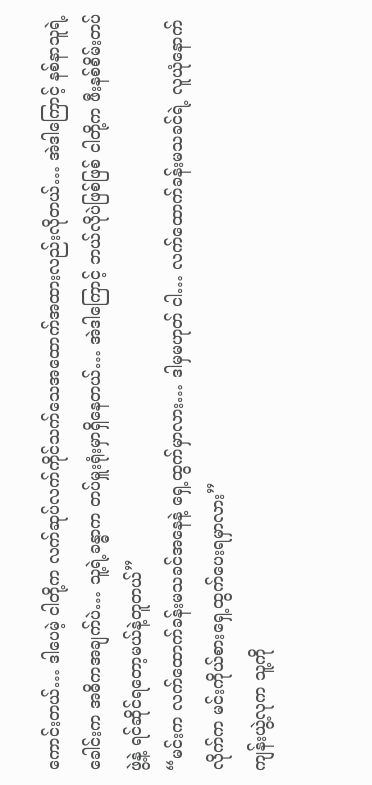ကောင်းတယ်… ဒါပေမဲ့ ငါတို့က လက်ဆုပ်လက်ကိုင်သက်သေအထောက်အထားလည်းလိုတယ်… အဲဒါကြောင့် နစ်နာသူရဲ့ခေါင်းက အဓိကအချက်ပဲ… သူ့ရဲ့ခန္ဓာက တပ်မှူးရုံးမှာရှိနေတယ်… အဲဒါကြောင့် ဘယ်လိုပဲဖြစ်ဖြစ် ငါတို့က ဖီးနစ်စိမ်းတပ်ဖွဲ့နဲ့ ရင်ဆိုင်ရတော့မယ်နဲ့တူတယ်”
“မင်းက လက်ထောက်ခန်းမသခင်အနေနဲ့ ရှေ့ထွက်မှာလား… ဒါမှမဟုတ် ငါ… လက်ထောက်ခန်းမသခင်ရဲ့ လူယုံနောက်လိုက်က မင်းကိုယ်စားရှေ့ထွက်ပေးရမှာလား”
ကျန်းယွဲ့လုက သူ့ကို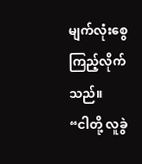မျက်လုံးစွေကြည့်လိုက်သည်။
“ငါတို့ လူခွဲ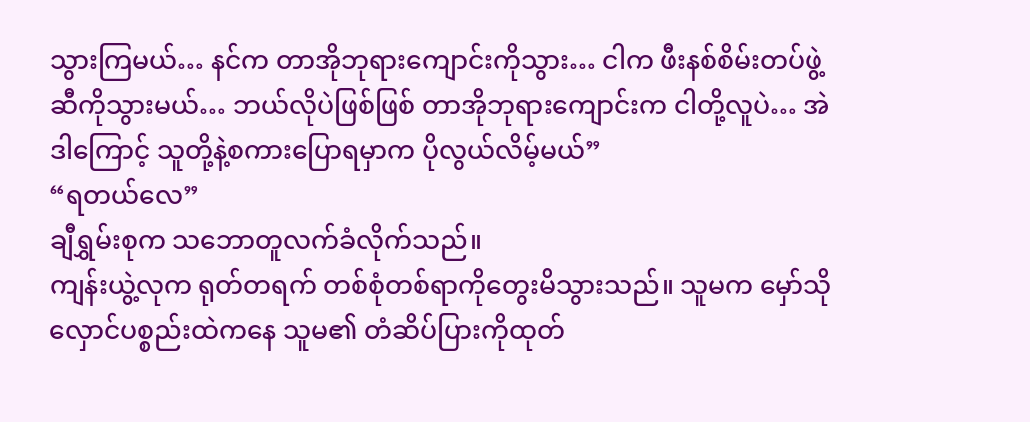သွားကြမယ်… နင်က တာအိုဘုရားကျောင်းကိုသွား… ငါက ဖီးနစ်စိမ်းတပ်ဖွဲ့ဆီကိုသွားမယ်… ဘယ်လိုပဲဖြစ်ဖြစ် တာအိုဘုရားကျောင်းက ငါတို့လူပဲ… အဲဒါကြောင့် သူတို့နဲ့စကားပြောရမှာက ပိုလွယ်လိမ့်မယ်”
“ရတယ်လေ”
ချီရွှမ်းစုက သဘောတူလက်ခံလိုက်သည်။
ကျန်းယွဲ့လုက ရုတ်တရက် တစ်စုံတစ်ရာကိုတွေးမိသွားသည်။ သူမက မှော်သိုလှောင်ပစ္စည်းထဲကနေ သူမ၏ တံဆိပ်ပြားကိုထုတ်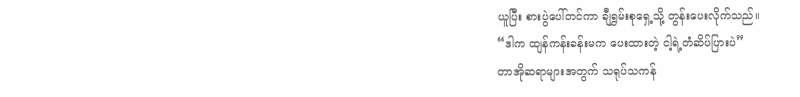ယူပြီး စားပွဲပေါ်တင်ကာ ချီရွှမ်းစုရှေ့သို့ တွန်းပေးလိုက်သည်။
“ဒါက ထျန်ကန်းခန်းမက ပေးထားတဲ့ ငါ့ရဲ့တံဆိပ်ပြားပဲ”
တာအိုဆရာများအတွက် သရုပ်သကန်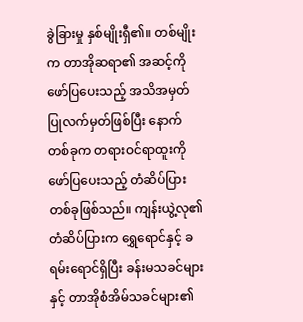ခွဲခြားမှု နှစ်မျိုးရှီ၏။ တစ်မျိုးက တာအိုဆရာ၏ အဆင့်ကို ဖော်ပြပေးသည့် အသိအမှတ်ပြုလက်မှတ်ဖြစ်ပြီး နောက်တစ်ခုက တရားဝင်ရာထူးကို ဖော်ပြပေးသည့် တံဆိပ်ပြားတစ်ခုဖြစ်သည်။ ကျန်းယွဲ့လု၏ တံဆိပ်ပြားက ရွှေရောင်နှင့် ခရမ်းရောင်ရှိပြီး ခန်းမသခင်များနှင့် တာအိုစံအိမ်သခင်များ၏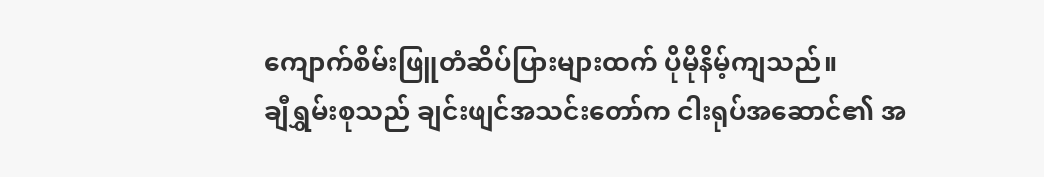ကျောက်စိမ်းဖြူတံဆိပ်ပြားများထက် ပိုမိုနိမ့်ကျသည်။
ချီရွှမ်းစုသည် ချင်းဖျင်အသင်းတော်က ငါးရုပ်အဆောင်၏ အ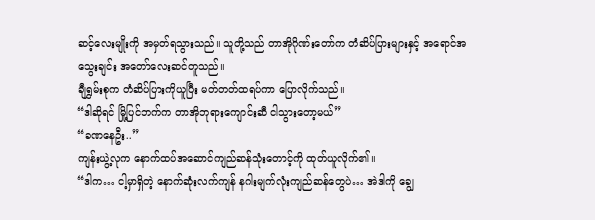ဆင့်လေးမျိုးကို အမှတ်ရသွားသည်။ သူတို့သည် တာအိုဂိုဏ်းတော်က တံဆိပ်ပြားများနှင့် အရောင်အသွေးချင်း အတော်လေးဆင်တူသည်။
ချီရွှမ်းစုက တံဆိပ်ပြားကိုယူပြီး မတ်တတ်ထရပ်ကာ ပြောလိုက်သည်။
“ဒါဆိုရင် မြို့ပြင်ဘက်က တာအိုဘုရားကျောင်းဆီ ငါသွားတော့မယ်”
“ခဏနေဦး..”
ကျန်းယွဲ့လုက နောက်ထပ်အဆောင်ကျည်ဆန်သုံးတောင့်ကို ထုတ်ယူလိုက်၏။
“ဒါက… ငါ့မှာရှိတဲ့ နောက်ဆုံးလက်ကျန် နဂါးမျက်လုံးကျည်ဆန်တွေပဲ… အဲဒါကို ချွေ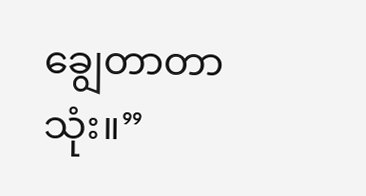ချွေတာတာသုံး။”